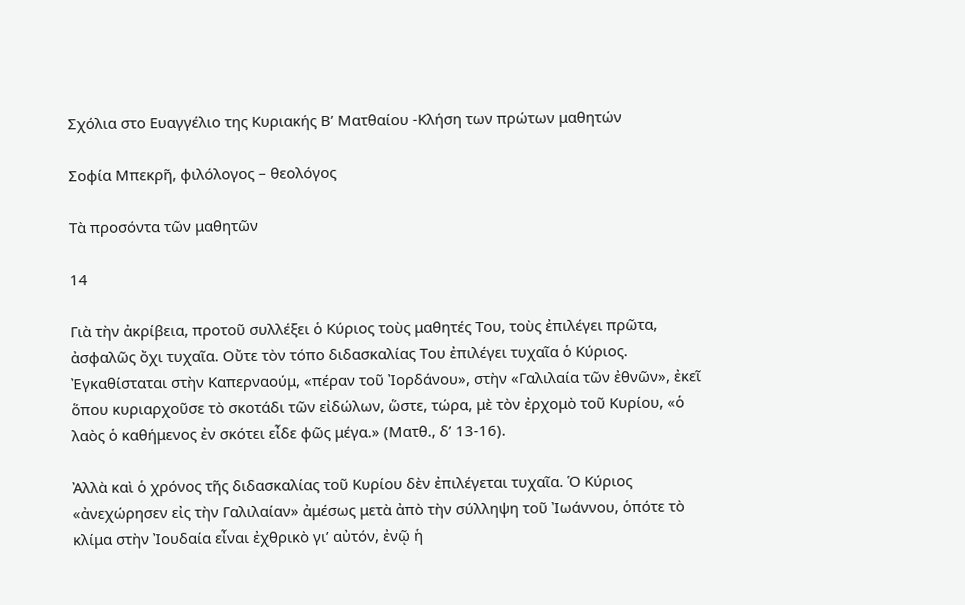Σχόλια στο Ευαγγέλιο της Κυριακής Β’ Ματθαίου -Κλήση των πρώτων μαθητών

Σοφία Μπεκρῆ, φιλόλογος – θεολόγος

Τὰ προσόντα τῶν μαθητῶν

14

Γιὰ τὴν ἀκρίβεια, προτοῦ συλλέξει ὁ Κύριος τοὺς μαθητές Του, τοὺς ἐπιλέγει πρῶτα, ἀσφαλῶς ὄχι τυχαῖα. Οὔτε τὸν τόπο διδασκαλίας Του ἐπιλέγει τυχαῖα ὁ Κύριος. Ἐγκαθίσταται στὴν Καπερναούμ, «πέραν τοῦ Ἰορδάνου», στὴν «Γαλιλαία τῶν ἐθνῶν», ἐκεῖ ὅπου κυριαρχοῦσε τὸ σκοτάδι τῶν εἰδώλων, ὥστε, τώρα, μὲ τὸν ἐρχομὸ τοῦ Κυρίου, «ὁ λαὸς ὁ καθήμενος ἐν σκότει εἶδε φῶς μέγα.» (Ματθ., δ’ 13-16).

Ἀλλὰ καὶ ὁ χρόνος τῆς διδασκαλίας τοῦ Κυρίου δὲν ἐπιλέγεται τυχαῖα. Ὁ Κύριος «ἀνεχώρησεν εἰς τὴν Γαλιλαίαν» ἀμέσως μετὰ ἀπὸ τὴν σύλληψη τοῦ Ἰωάννου, ὁπότε τὸ κλίμα στὴν Ἰουδαία εἶναι ἐχθρικὸ γι’ αὐτόν, ἐνῷ ἡ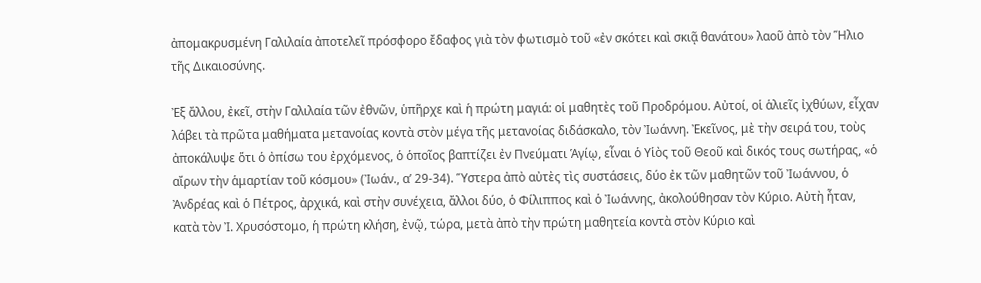ἀπομακρυσμένη Γαλιλαία ἀποτελεῖ πρόσφορο ἔδαφος γιὰ τὸν φωτισμὸ τοῦ «ἐν σκότει καὶ σκιᾷ θανάτου» λαοῦ ἀπὸ τὸν Ἥλιο τῆς Δικαιοσύνης.

Ἐξ ἄλλου, ἐκεῖ, στὴν Γαλιλαία τῶν ἐθνῶν, ὑπῆρχε καὶ ἡ πρώτη μαγιά: οἱ μαθητὲς τοῦ Προδρόμου. Αὐτοί, οἱ ἁλιεῖς ἰχθύων, εἶχαν λάβει τὰ πρῶτα μαθήματα μετανοίας κοντὰ στὸν μέγα τῆς μετανοίας διδάσκαλο, τὸν Ἰωάννη. Ἐκεῖνος, μὲ τὴν σειρά του, τοὺς ἀποκάλυψε ὅτι ὁ ὀπίσω του ἐρχόμενος, ὁ ὁποῖος βαπτίζει ἐν Πνεύματι Ἁγίῳ, εἶναι ὁ Υἱὸς τοῦ Θεοῦ καὶ δικός τους σωτήρας, «ὁ αἴρων τὴν ἁμαρτίαν τοῦ κόσμου» (Ἰωάν., α’ 29-34). Ὕστερα ἀπὸ αὐτὲς τὶς συστάσεις, δύο ἐκ τῶν μαθητῶν τοῦ Ἰωάννου, ὁ Ἀνδρέας καὶ ὁ Πέτρος, ἀρχικά, καὶ στὴν συνέχεια, ἄλλοι δύο, ὁ Φίλιππος καὶ ὁ Ἰωάννης, ἀκολούθησαν τὸν Κύριο. Αὐτὴ ἦταν, κατὰ τὸν Ἰ. Χρυσόστομο, ἡ πρώτη κλήση, ἐνῷ, τώρα, μετὰ ἀπὸ τὴν πρώτη μαθητεία κοντὰ στὸν Κύριο καὶ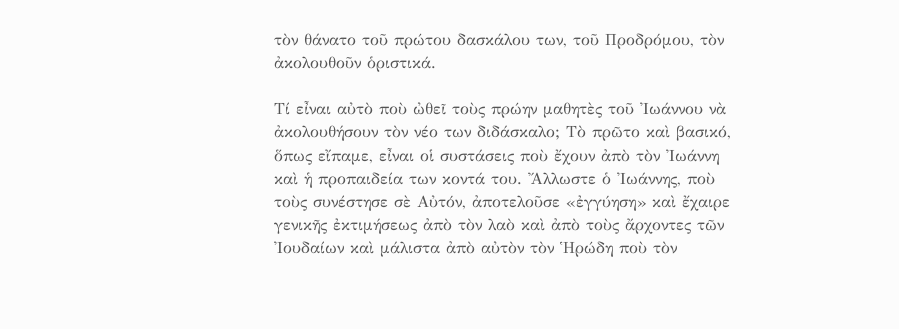τὸν θάνατο τοῦ πρώτου δασκάλου των, τοῦ Προδρόμου, τὸν ἀκολουθοῦν ὁριστικά.

Τί εἶναι αὐτὸ ποὺ ὠθεῖ τοὺς πρώην μαθητὲς τοῦ Ἰωάννου νὰ ἀκολουθήσουν τὸν νέο των διδάσκαλο; Τὸ πρῶτο καὶ βασικό, ὅπως εἴπαμε, εἶναι οἱ συστάσεις ποὺ ἔχουν ἀπὸ τὸν Ἰωάννη καὶ ἡ προπαιδεία των κοντά του. Ἄλλωστε ὁ Ἰωάννης, ποὺ τοὺς συνέστησε σὲ Αὐτόν, ἀποτελοῦσε «ἐγγύηση» καὶ ἔχαιρε γενικῆς ἐκτιμήσεως ἀπὸ τὸν λαὸ καὶ ἀπὸ τοὺς ἄρχοντες τῶν Ἰουδαίων καὶ μάλιστα ἀπὸ αὐτὸν τὸν Ἡρώδη ποὺ τὸν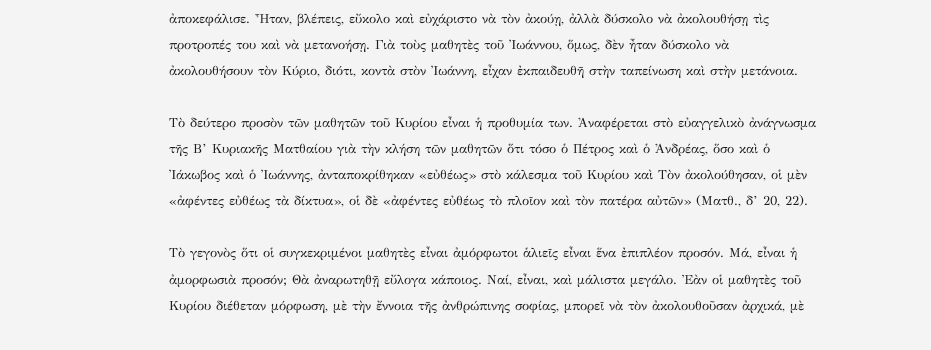ἀποκεφάλισε. Ἦταν, βλέπεις, εὔκολο καὶ εὐχάριστο νὰ τὸν ἀκούῃ, ἀλλὰ δύσκολο νὰ ἀκολουθήσῃ τὶς προτροπές του καὶ νὰ μετανοήσῃ. Γιὰ τοὺς μαθητὲς τοῦ Ἰωάννου, ὅμως, δὲν ἦταν δύσκολο νὰ ἀκολουθήσουν τὸν Κύριο, διότι, κοντὰ στὸν Ἰωάννη, εἶχαν ἐκπαιδευθῆ στὴν ταπείνωση καὶ στὴν μετάνοια.

Τὸ δεύτερο προσὸν τῶν μαθητῶν τοῦ Κυρίου εἶναι ἡ προθυμία των. Ἀναφέρεται στὸ εὐαγγελικὸ ἀνάγνωσμα τῆς Β’ Κυριακῆς Ματθαίου γιὰ τὴν κλήση τῶν μαθητῶν ὅτι τόσο ὁ Πέτρος καὶ ὁ Ἀνδρέας, ὅσο καὶ ὁ Ἰάκωβος καὶ ὁ Ἰωάννης, ἀνταποκρίθηκαν «εὐθέως» στὸ κάλεσμα τοῦ Κυρίου καὶ Τὸν ἀκολούθησαν, οἱ μὲν «ἀφέντες εὐθέως τὰ δίκτυα», οἱ δὲ «ἀφέντες εὐθέως τὸ πλοῖον καὶ τὸν πατέρα αὐτῶν» (Ματθ., δ’ 20, 22).

Τὸ γεγονὸς ὅτι οἱ συγκεκριμένοι μαθητὲς εἶναι ἀμόρφωτοι ἁλιεῖς εἶναι ἕνα ἐπιπλέον προσόν. Μά, εἶναι ἡ ἀμορφωσιὰ προσόν; Θὰ ἀναρωτηθῇ εὔλογα κάποιος. Ναί, εἶναι, καὶ μάλιστα μεγάλο. Ἐὰν οἱ μαθητὲς τοῦ Κυρίου διέθεταν μόρφωση, μὲ τὴν ἔννοια τῆς ἀνθρώπινης σοφίας, μπορεῖ νὰ τὸν ἀκολουθοῦσαν ἀρχικά, μὲ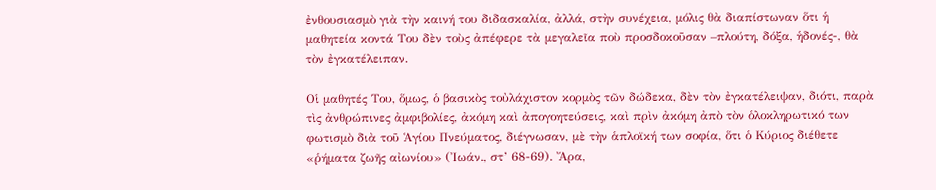ἐνθουσιασμὸ γιὰ τὴν καινή του διδασκαλία, ἀλλά, στὴν συνέχεια, μόλις θὰ διαπίστωναν ὅτι ἡ μαθητεία κοντά Του δὲν τοὺς ἀπέφερε τὰ μεγαλεῖα ποὺ προσδοκοῦσαν –πλούτη, δόξα, ἡδονές-, θὰ τὸν ἐγκατέλειπαν.

Οἱ μαθητές Του, ὅμως, ὁ βασικὸς τοὐλάχιστον κορμὸς τῶν δώδεκα, δὲν τὸν ἐγκατέλειψαν, διότι, παρὰ τὶς ἀνθρώπινες ἀμφιβολίες, ἀκόμη καὶ ἀπογοητεύσεις, καὶ πρὶν ἀκόμη ἀπὸ τὸν ὁλοκληρωτικό των φωτισμὸ διὰ τοῦ Ἁγίου Πνεύματος, διέγνωσαν, μὲ τὴν ἁπλοϊκή των σοφία, ὅτι ὁ Κύριος διέθετε «ῥήματα ζωῆς αἰωνίου» (Ἰωάν., στ’ 68-69). Ἄρα,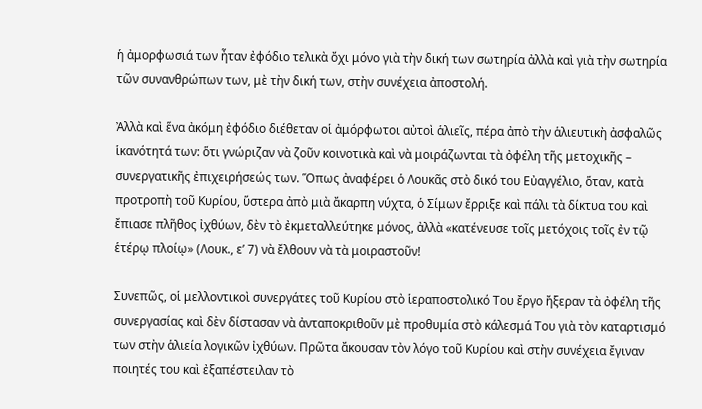ἡ ἀμορφωσιά των ἦταν ἐφόδιο τελικὰ ὄχι μόνο γιὰ τὴν δική των σωτηρία ἀλλὰ καὶ γιὰ τὴν σωτηρία τῶν συνανθρώπων των, μὲ τὴν δική των, στὴν συνέχεια ἀποστολή.

Ἀλλὰ καὶ ἕνα ἀκόμη ἐφόδιο διέθεταν οἱ ἀμόρφωτοι αὐτοὶ ἁλιεῖς, πέρα ἀπὸ τὴν ἁλιευτικὴ ἀσφαλῶς ἱκανότητά των: ὅτι γνώριζαν νὰ ζοῦν κοινοτικὰ καὶ νὰ μοιράζωνται τὰ ὀφέλη τῆς μετοχικῆς – συνεργατικῆς ἐπιχειρήσεώς των. Ὅπως ἀναφέρει ὁ Λουκᾶς στὸ δικό του Εὐαγγέλιο, ὅταν, κατὰ προτροπὴ τοῦ Κυρίου, ὕστερα ἀπὸ μιὰ ἄκαρπη νύχτα, ὁ Σίμων ἔρριξε καὶ πάλι τὰ δίκτυα του καὶ ἔπιασε πλῆθος ἰχθύων, δὲν τὸ ἐκμεταλλεύτηκε μόνος, ἀλλὰ «κατένευσε τοῖς μετόχοις τοῖς ἐν τῷ ἑτέρῳ πλοίῳ» (Λουκ., ε’ 7) νὰ ἔλθουν νὰ τὰ μοιραστοῦν!

Συνεπῶς, οἱ μελλοντικοὶ συνεργάτες τοῦ Κυρίου στὸ ἱεραποστολικό Του ἔργο ἤξεραν τὰ ὀφέλη τῆς συνεργασίας καὶ δὲν δίστασαν νὰ ἀνταποκριθοῦν μὲ προθυμία στὸ κάλεσμά Του γιὰ τὸν καταρτισμό των στὴν ἁλιεία λογικῶν ἰχθύων. Πρῶτα ἄκουσαν τὸν λόγο τοῦ Κυρίου καὶ στὴν συνέχεια ἔγιναν ποιητές του καὶ ἐξαπέστειλαν τὸ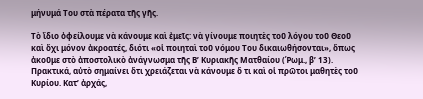μήνυμά Του στὰ πέρατα τῆς γῆς.

Τὸ ἴδιο ὀφείλουμε νὰ κάνουμε καὶ ἐμεῖς: νὰ γίνουμε ποιητὲς τοῦ λόγου τοῦ Θεοῦ καὶ ὄχι μόνον ἀκροατές, διότι «οἱ ποιηταὶ τοῦ νόμου Του δικαιωθήσονται», ὅπως ἀκοῦμε στὸ ἀποστολικὸ ἀνάγνωσμα τῆς Β’ Κυριακῆς Ματθαίου (Ῥωμ., β’ 13). Πρακτικά, αὐτὸ σημαίνει ὅτι χρειάζεται νὰ κάνουμε ὅ τι καὶ οἱ πρῶτοι μαθητὲς τοῦ Κυρίου. Κατ’ ἀρχάς,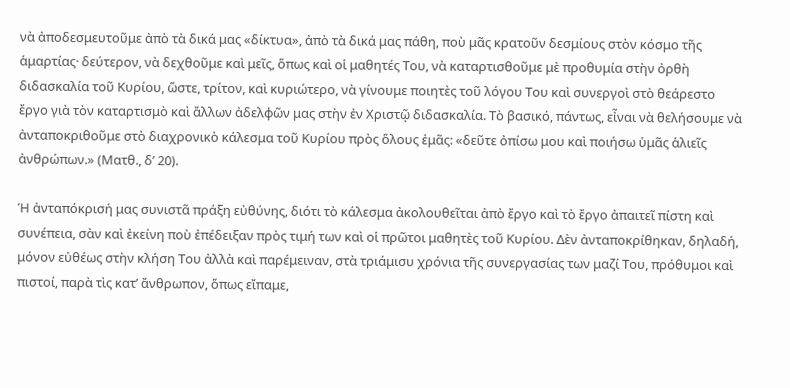νὰ ἀποδεσμευτοῦμε ἀπὸ τὰ δικά μας «δίκτυα», ἀπὸ τὰ δικά μας πάθη, ποὺ μᾶς κρατοῦν δεσμίους στὸν κόσμο τῆς ἁμαρτίας· δεύτερον, νὰ δεχθοῦμε καὶ μεῖς, ὅπως καὶ οἱ μαθητές Του, νὰ καταρτισθοῦμε μὲ προθυμία στὴν ὀρθὴ διδασκαλία τοῦ Κυρίου, ὥστε, τρίτον, καὶ κυριώτερο, νὰ γίνουμε ποιητὲς τοῦ λόγου Του καὶ συνεργοὶ στὸ θεάρεστο ἔργο γιὰ τὸν καταρτισμὸ καὶ ἄλλων ἀδελφῶν μας στὴν ἐν Χριστῷ διδασκαλία. Τὸ βασικό, πάντως, εἶναι νὰ θελήσουμε νὰ ἀνταποκριθοῦμε στὸ διαχρονικὸ κάλεσμα τοῦ Κυρίου πρὸς ὅλους ἐμᾶς: «δεῦτε ὀπίσω μου καὶ ποιήσω ὑμᾶς ἁλιεῖς ἀνθρώπων.» (Ματθ., δ’ 20).

Ἡ ἀνταπόκρισή μας συνιστᾶ πράξη εὐθύνης, διότι τὸ κάλεσμα ἀκολουθεῖται ἀπὸ ἔργο καὶ τὸ ἔργο ἀπαιτεῖ πίστη καὶ συνέπεια, σὰν καὶ ἐκείνη ποὺ ἐπέδειξαν πρὸς τιμή των καὶ οἱ πρῶτοι μαθητὲς τοῦ Κυρίου. Δὲν ἀνταποκρίθηκαν, δηλαδή, μόνον εὐθέως στὴν κλήση Του ἀλλὰ καὶ παρέμειναν, στὰ τριάμισυ χρόνια τῆς συνεργασίας των μαζί Του, πρόθυμοι καὶ πιστοί, παρὰ τὶς κατ’ ἄνθρωπον, ὅπως εἴπαμε,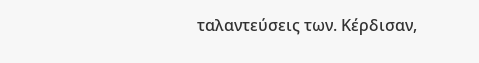ταλαντεύσεις των. Κέρδισαν,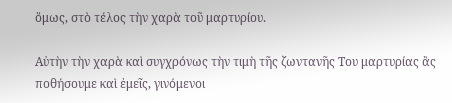ὅμως, στὸ τέλος τὴν χαρὰ τοῦ μαρτυρίου.

Αὐτὴν τὴν χαρὰ καὶ συγχρόνως τὴν τιμὴ τῆς ζωντανῆς Του μαρτυρίας ἂς ποθήσουμε καὶ ἐμεῖς, γινόμενοι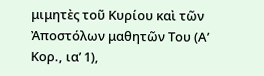μιμητὲς τοῦ Κυρίου καὶ τῶν Ἀποστόλων μαθητῶν Του (Α’ Κορ., ια’ 1),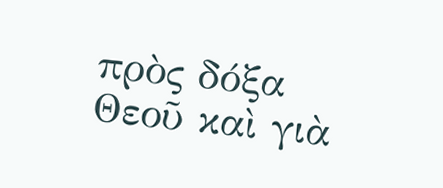πρὸς δόξα Θεοῦ καὶ γιὰ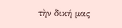τὴν δική μας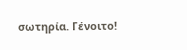σωτηρία. Γένοιτο!